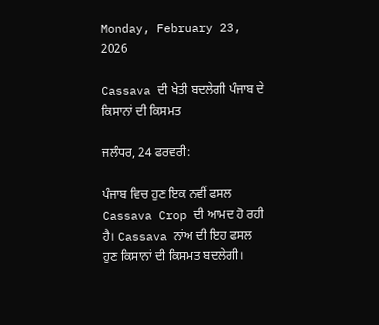Monday, February 23, 2026

Cassava ਦੀ ਖੇਤੀ ਬਦਲੇਗੀ ਪੰਜਾਬ ਦੇ ਕਿਸਾਨਾਂ ਦੀ ਕਿਸਮਤ

ਜਲੰਧਰ, 24 ਫਰਵਰੀ:

ਪੰਜਾਬ ਵਿਚ ਹੁਣ ਇਕ ਨਵੀਂ ਫਸਲ Cassava Crop ਦੀ ਆਮਦ ਹੋ ਰਹੀ ਹੈ। Cassava ਨਾਂਅ ਦੀ ਇਹ ਫਸਲ ਹੁਣ ਕਿਸਾਨਾਂ ਦੀ ਕਿਸਮਤ ਬਦਲੇਗੀ।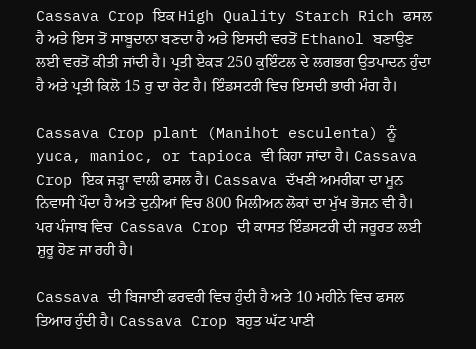Cassava Crop ਇਕ High Quality Starch Rich ਫਸਲ ਹੈ ਅਤੇ ਇਸ ਤੋਂ ਸਾਬੂਦਾਨਾ ਬਣਦਾ ਹੈ ਅਤੇ ਇਸਦੀ ਵਰਤੋਂ Ethanol ਬਣਾਉਣ ਲਈ ਵਰਤੋਂ ਕੀਤੀ ਜਾਂਦੀ ਹੈ। ਪ੍ਰਤੀ ਏਕੜ 250 ਕੁਇੰਟਲ ਦੇ ਲਗਭਗ ਉਤਪਾਦਨ ਹੁੰਦਾ ਹੈ ਅਤੇ ਪ੍ਰਤੀ ਕਿਲੋ 15 ਰੁ ਦਾ ਰੇਟ ਹੈ। ਇੰਡਸਟਰੀ ਵਿਚ ਇਸਦੀ ਭਾਰੀ ਮੰਗ ਹੈ।

Cassava Crop plant (Manihot esculenta) ਨੂੰ yuca, manioc, or tapioca ਵੀ ਕਿਹਾ ਜਾਂਦਾ ਹੈ। Cassava Crop ਇਕ ਜੜ੍ਹਾ ਵਾਲੀ ਫਸਲ ਹੈ। Cassava ਦੱਖਣੀ ਅਮਰੀਕਾ ਦਾ ਮੂਨ ਨਿਵਾਸੀ ਪੌਦਾ ਹੈ ਅਤੇ ਦੁਨੀਆਂ ਵਿਚ 800 ਮਿਲੀਅਨ ਲੋਕਾਂ ਦਾ ਮੁੱਖ ਭੋਜਨ ਵੀ ਹੈ। ਪਰ ਪੰਜਾਬ ਵਿਚ  Cassava Crop ਦੀ ਕਾਸਤ ਇੰਡਸਟਰੀ ਦੀ ਜਰੂਰਤ ਲਈ ਸ਼ੁਰੂ ਹੋਣ ਜਾ ਰਹੀ ਹੈ।

Cassava ਦੀ ਬਿਜਾਈ ਫਰਵਰੀ ਵਿਚ ਹੁੰਦੀ ਹੈ ਅਤੇ 10 ਮਹੀਨੇ ਵਿਚ ਫਸਲ ਤਿਆਰ ਹੁੰਦੀ ਹੈ। Cassava Crop ਬਹੁਤ ਘੱਟ ਪਾਣੀ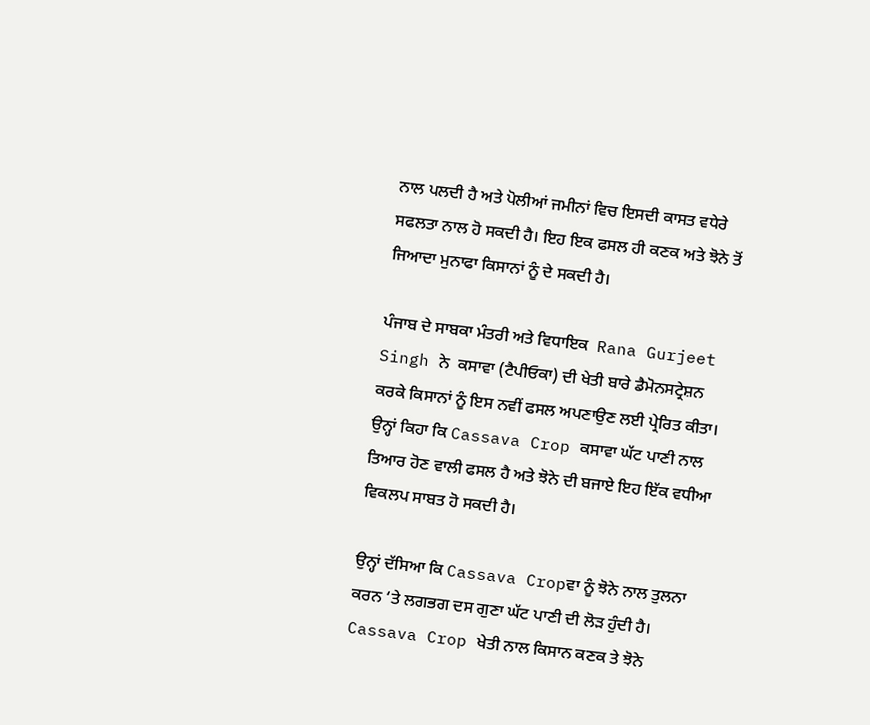ਨਾਲ ਪਲਦੀ ਹੈ ਅਤੇ ਪੋਲੀਆਂ ਜਮੀਨਾਂ ਵਿਚ ਇਸਦੀ ਕਾਸਤ ਵਧੇਰੇ ਸਫਲਤਾ ਨਾਲ ਹੋ ਸਕਦੀ ਹੈ। ਇਹ ਇਕ ਫਸਲ ਹੀ ਕਣਕ ਅਤੇ ਝੋਨੇ ਤੋਂ ਜਿਆਦਾ ਮੁਨਾਫਾ ਕਿਸਾਨਾਂ ਨੂੰ ਦੇ ਸਕਦੀ ਹੈ।

ਪੰਜਾਬ ਦੇ ਸਾਬਕਾ ਮੰਤਰੀ ਅਤੇ ਵਿਧਾਇਕ  Rana Gurjeet Singh ਨੇ  ਕਸਾਵਾ (ਟੈਪੀਓਕਾ) ਦੀ ਖੇਤੀ ਬਾਰੇ ਡੈਮੋਨਸਟ੍ਰੇਸ਼ਨ ਕਰਕੇ ਕਿਸਾਨਾਂ ਨੂੰ ਇਸ ਨਵੀਂ ਫਸਲ ਅਪਣਾਉਣ ਲਈ ਪ੍ਰੇਰਿਤ ਕੀਤਾ। ਉਨ੍ਹਾਂ ਕਿਹਾ ਕਿ Cassava Crop ਕਸਾਵਾ ਘੱਟ ਪਾਣੀ ਨਾਲ ਤਿਆਰ ਹੋਣ ਵਾਲੀ ਫਸਲ ਹੈ ਅਤੇ ਝੋਨੇ ਦੀ ਬਜਾਏ ਇਹ ਇੱਕ ਵਧੀਆ ਵਿਕਲਪ ਸਾਬਤ ਹੋ ਸਕਦੀ ਹੈ।

ਉਨ੍ਹਾਂ ਦੱਸਿਆ ਕਿ Cassava Cropਵਾ ਨੂੰ ਝੋਨੇ ਨਾਲ ਤੁਲਨਾ ਕਰਨ ‘ਤੇ ਲਗਭਗ ਦਸ ਗੁਣਾ ਘੱਟ ਪਾਣੀ ਦੀ ਲੋੜ ਹੁੰਦੀ ਹੈ। Cassava Crop ਖੇਤੀ ਨਾਲ ਕਿਸਾਨ ਕਣਕ ਤੇ ਝੋਨੇ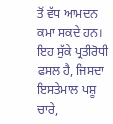ਤੋਂ ਵੱਧ ਆਮਦਨ ਕਮਾ ਸਕਦੇ ਹਨ। ਇਹ ਸੁੱਕੇ ਪ੍ਰਤੀਰੋਧੀ ਫਸਲ ਹੈ, ਜਿਸਦਾ ਇਸਤੇਮਾਲ ਪਸ਼ੂ ਚਾਰੇ,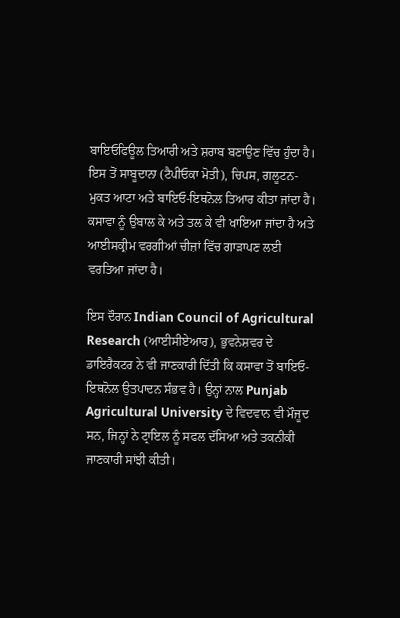ਬਾਇਓਫਿਊਲ ਤਿਆਰੀ ਅਤੇ ਸ਼ਰਾਬ ਬਣਾਉਣ ਵਿੱਚ ਹੁੰਦਾ ਹੈ। ਇਸ ਤੋਂ ਸਾਬੂਦਾਨਾ (ਟੈਪੀਓਕਾ ਮੋਤੀ), ਚਿਪਸ, ਗਲੂਟਨ-ਮੁਕਤ ਆਟਾ ਅਤੇ ਬਾਇਓ-ਇਥਨੋਲ ਤਿਆਰ ਕੀਤਾ ਜਾਂਦਾ ਹੈ। ਕਸਾਵਾ ਨੂੰ ਉਬਾਲ ਕੇ ਅਤੇ ਤਲ ਕੇ ਵੀ ਖਾਇਆ ਜਾਂਦਾ ਹੈ ਅਤੇ ਆਈਸਕ੍ਰੀਮ ਵਰਗੀਆਂ ਚੀਜ਼ਾਂ ਵਿੱਚ ਗਾੜਾਪਣ ਲਈ ਵਰਤਿਆ ਜਾਂਦਾ ਹੈ।

ਇਸ ਦੌਰਾਨ Indian Council of Agricultural Research (ਆਈਸੀਏਆਰ), ਭੁਵਨੇਸ਼ਵਰ ਦੇ ਡਾਇਰੈਕਟਰ ਨੇ ਵੀ ਜਾਣਕਾਰੀ ਦਿੱਤੀ ਕਿ ਕਸਾਵਾ ਤੋਂ ਬਾਇਓ-ਇਥਨੋਲ ਉਤਪਾਦਨ ਸੰਭਵ ਹੈ। ਉਨ੍ਹਾਂ ਨਾਲ Punjab Agricultural University ਦੇ ਵਿਦਵਾਨ ਵੀ ਮੌਜੂਦ ਸਨ, ਜਿਨ੍ਹਾਂ ਨੇ ਟ੍ਰਾਇਲ ਨੂੰ ਸਫਲ ਦੱਸਿਆ ਅਤੇ ਤਕਨੀਕੀ ਜਾਣਕਾਰੀ ਸਾਂਝੀ ਕੀਤੀ।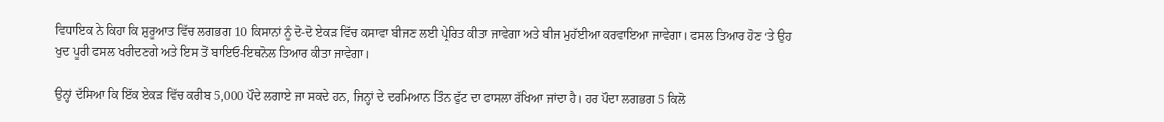ਵਿਧਾਇਕ ਨੇ ਕਿਹਾ ਕਿ ਸ਼ੁਰੂਆਤ ਵਿੱਚ ਲਗਭਗ 10 ਕਿਸਾਨਾਂ ਨੂੰ ਦੋ-ਦੋ ਏਕੜ ਵਿੱਚ ਕਸਾਵਾ ਬੀਜਣ ਲਈ ਪ੍ਰੇਰਿਤ ਕੀਤਾ ਜਾਵੇਗਾ ਅਤੇ ਬੀਜ ਮੁਹੱਈਆ ਕਰਵਾਇਆ ਜਾਵੇਗਾ। ਫਸਲ ਤਿਆਰ ਹੋਣ ‘ਤੇ ਉਹ ਖੁਦ ਪੂਰੀ ਫਸਲ ਖਰੀਦਣਗੇ ਅਤੇ ਇਸ ਤੋਂ ਬਾਇਓ-ਇਥਨੋਲ ਤਿਆਰ ਕੀਤਾ ਜਾਵੇਗਾ।

ਉਨ੍ਹਾਂ ਦੱਸਿਆ ਕਿ ਇੱਕ ਏਕੜ ਵਿੱਚ ਕਰੀਬ 5,000 ਪੌਦੇ ਲਗਾਏ ਜਾ ਸਕਦੇ ਹਨ, ਜਿਨ੍ਹਾਂ ਦੇ ਦਰਮਿਆਨ ਤਿੰਨ ਫੁੱਟ ਦਾ ਫਾਸਲਾ ਰੱਖਿਆ ਜਾਂਦਾ ਹੈ। ਹਰ ਪੌਦਾ ਲਗਭਗ 5 ਕਿਲੋ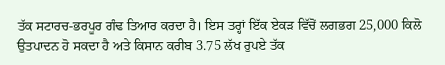ਤੱਕ ਸਟਾਰਚ-ਭਰਪੂਰ ਗੰਢ ਤਿਆਰ ਕਰਦਾ ਹੈ। ਇਸ ਤਰ੍ਹਾਂ ਇੱਕ ਏਕੜ ਵਿੱਚੋਂ ਲਗਭਗ 25,000 ਕਿਲੋ ਉਤਪਾਦਨ ਹੋ ਸਕਦਾ ਹੈ ਅਤੇ ਕਿਸਾਨ ਕਰੀਬ 3.75 ਲੱਖ ਰੁਪਏ ਤੱਕ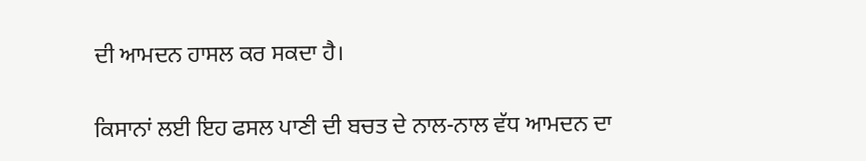ਦੀ ਆਮਦਨ ਹਾਸਲ ਕਰ ਸਕਦਾ ਹੈ।

ਕਿਸਾਨਾਂ ਲਈ ਇਹ ਫਸਲ ਪਾਣੀ ਦੀ ਬਚਤ ਦੇ ਨਾਲ-ਨਾਲ ਵੱਧ ਆਮਦਨ ਦਾ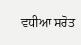ਵਧੀਆ ਸਰੋਤ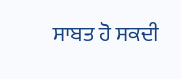ਸਾਬਤ ਹੋ ਸਕਦੀ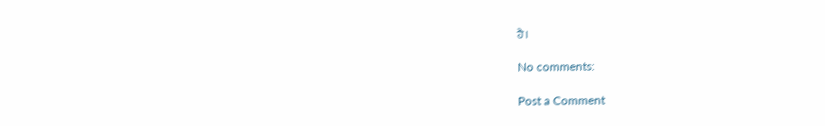ਹੈ।

No comments:

Post a Comment